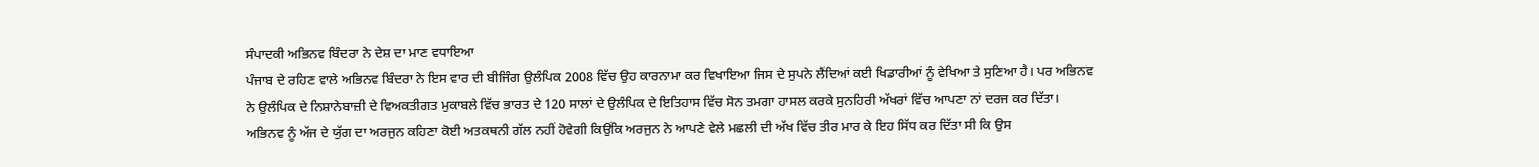ਸੰਪਾਦਕੀ ਅਭਿਨਵ ਬਿੰਦਰਾ ਨੇ ਦੇਸ਼ ਦਾ ਮਾਣ ਵਧਾਇਆ
ਪੰਜਾਬ ਦੇ ਰਹਿਣ ਵਾਲੇ ਅਭਿਨਵ ਬਿੰਦਰਾ ਨੇ ਇਸ ਵਾਰ ਦੀ ਬੀਜਿੰਗ ਉਲੰਪਿਕ 2008 ਵਿੱਚ ਉਹ ਕਾਰਨਾਮਾ ਕਰ ਵਿਖਾਇਆ ਜਿਸ ਦੇ ਸੁਪਨੇ ਲੈਂਦਿਆਂ ਕਈ ਖਿਡਾਰੀਆਂ ਨੂੰ ਵੇਖਿਆ ਤੇ ਸੁਣਿਆ ਹੈ। ਪਰ ਅਭਿਨਵ ਨੇ ਉਲੰਪਿਕ ਦੇ ਨਿਸ਼ਾਨੇਬਾਜ਼ੀ ਦੇ ਵਿਅਕਤੀਗਤ ਮੁਕਾਬਲੇ ਵਿੱਚ ਭਾਰਤ ਦੇ 120 ਸਾਲਾਂ ਦੇ ਉਲੰਪਿਕ ਦੇ ਇਤਿਹਾਸ ਵਿੱਚ ਸੋਨ ਤਮਗਾ ਹਾਸਲ ਕਰਕੇ ਸੁਨਹਿਰੀ ਅੱਖਰਾਂ ਵਿੱਚ ਆਪਣਾ ਨਾਂ ਦਰਜ ਕਰ ਦਿੱਤਾ। ਅਭਿਨਵ ਨੂੰ ਅੱਜ ਦੇ ਯੁੱਗ ਦਾ ਅਰਜੁਨ ਕਹਿਣਾ ਕੋਈ ਅਤਕਥਨੀ ਗੱਲ ਨਹੀਂ ਹੋਵੇਗੀ ਕਿਉਂਕਿ ਅਰਜੁਨ ਨੇ ਆਪਣੇ ਵੇਲੇ ਮਛਲੀ ਦੀ ਅੱਖ ਵਿੱਚ ਤੀਰ ਮਾਰ ਕੇ ਇਹ ਸਿੱਧ ਕਰ ਦਿੱਤਾ ਸੀ ਕਿ ਉਸ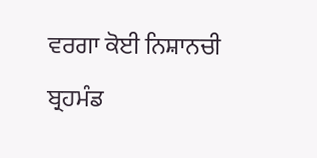ਵਰਗਾ ਕੋਈ ਨਿਸ਼ਾਨਚੀ ਬ੍ਰਹਮੰਡ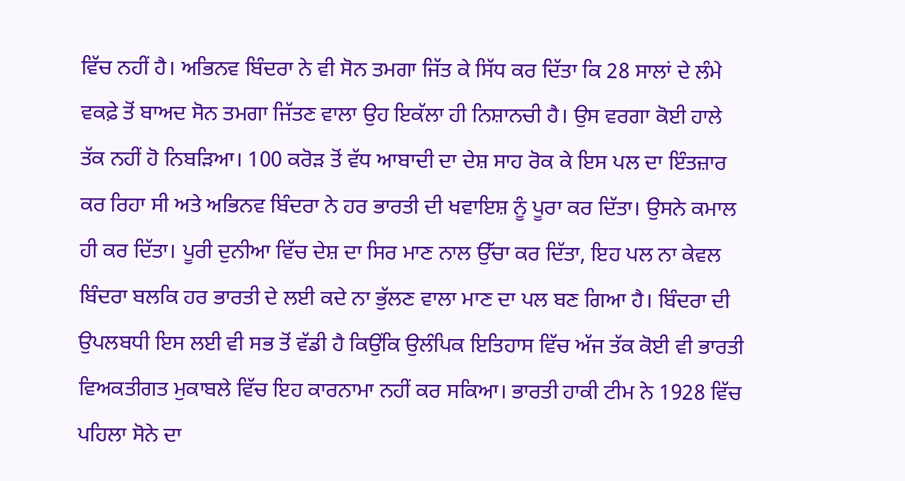ਵਿੱਚ ਨਹੀਂ ਹੈ। ਅਭਿਨਵ ਬਿੰਦਰਾ ਨੇ ਵੀ ਸੋਨ ਤਮਗਾ ਜਿੱਤ ਕੇ ਸਿੱਧ ਕਰ ਦਿੱਤਾ ਕਿ 28 ਸਾਲਾਂ ਦੇ ਲੰਮੇ ਵਕਫ਼ੇ ਤੋਂ ਬਾਅਦ ਸੋਨ ਤਮਗਾ ਜਿੱਤਣ ਵਾਲਾ ਉਹ ਇਕੱਲਾ ਹੀ ਨਿਸ਼ਾਨਚੀ ਹੈ। ਉਸ ਵਰਗਾ ਕੋਈ ਹਾਲੇ ਤੱਕ ਨਹੀਂ ਹੋ ਨਿਬੜਿਆ। 100 ਕਰੋੜ ਤੋਂ ਵੱਧ ਆਬਾਦੀ ਦਾ ਦੇਸ਼ ਸਾਹ ਰੋਕ ਕੇ ਇਸ ਪਲ ਦਾ ਇੰਤਜ਼ਾਰ ਕਰ ਰਿਹਾ ਸੀ ਅਤੇ ਅਭਿਨਵ ਬਿੰਦਰਾ ਨੇ ਹਰ ਭਾਰਤੀ ਦੀ ਖਵਾਇਸ਼ ਨੂੰ ਪੂਰਾ ਕਰ ਦਿੱਤਾ। ਉਸਨੇ ਕਮਾਲ ਹੀ ਕਰ ਦਿੱਤਾ। ਪੂਰੀ ਦੁਨੀਆ ਵਿੱਚ ਦੇਸ਼ ਦਾ ਸਿਰ ਮਾਣ ਨਾਲ ਉੱਚਾ ਕਰ ਦਿੱਤਾ, ਇਹ ਪਲ ਨਾ ਕੇਵਲ ਬਿੰਦਰਾ ਬਲਕਿ ਹਰ ਭਾਰਤੀ ਦੇ ਲਈ ਕਦੇ ਨਾ ਭੁੱਲਣ ਵਾਲਾ ਮਾਣ ਦਾ ਪਲ ਬਣ ਗਿਆ ਹੈ। ਬਿੰਦਰਾ ਦੀ ਉਪਲਬਧੀ ਇਸ ਲਈ ਵੀ ਸਭ ਤੋਂ ਵੱਡੀ ਹੈ ਕਿਉਂਕਿ ਉਲੰਪਿਕ ਇਤਿਹਾਸ ਵਿੱਚ ਅੱਜ ਤੱਕ ਕੋਈ ਵੀ ਭਾਰਤੀ ਵਿਅਕਤੀਗਤ ਮੁਕਾਬਲੇ ਵਿੱਚ ਇਹ ਕਾਰਨਾਮਾ ਨਹੀਂ ਕਰ ਸਕਿਆ। ਭਾਰਤੀ ਹਾਕੀ ਟੀਮ ਨੇ 1928 ਵਿੱਚ ਪਹਿਲਾ ਸੋਨੇ ਦਾ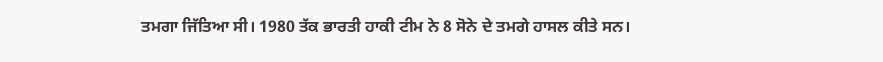ਤਮਗਾ ਜਿੱਤਿਆ ਸੀ। 1980 ਤੱਕ ਭਾਰਤੀ ਹਾਕੀ ਟੀਮ ਨੇ 8 ਸੋਨੇ ਦੇ ਤਮਗੇ ਹਾਸਲ ਕੀਤੇ ਸਨ।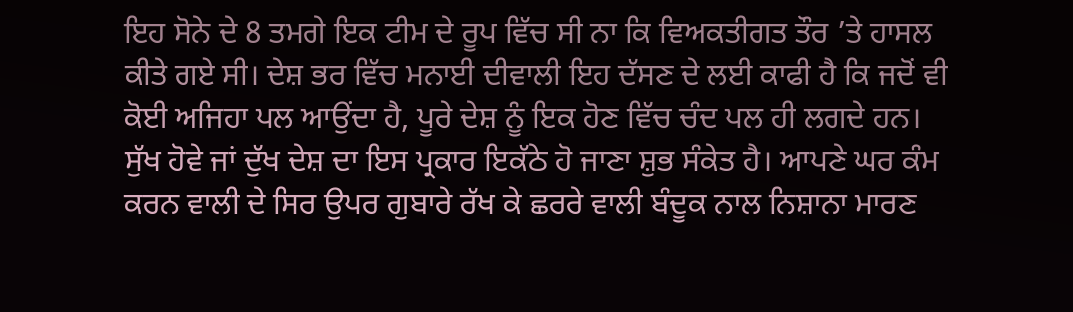ਇਹ ਸੋਨੇ ਦੇ 8 ਤਮਗੇ ਇਕ ਟੀਮ ਦੇ ਰੂਪ ਵਿੱਚ ਸੀ ਨਾ ਕਿ ਵਿਅਕਤੀਗਤ ਤੌਰ ’ਤੇ ਹਾਸਲ ਕੀਤੇ ਗਏ ਸੀ। ਦੇਸ਼ ਭਰ ਵਿੱਚ ਮਨਾਈ ਦੀਵਾਲੀ ਇਹ ਦੱਸਣ ਦੇ ਲਈ ਕਾਫੀ ਹੈ ਕਿ ਜਦੋਂ ਵੀ ਕੋਈ ਅਜਿਹਾ ਪਲ ਆਉਂਦਾ ਹੈ, ਪੂਰੇ ਦੇਸ਼ ਨੂੰ ਇਕ ਹੋਣ ਵਿੱਚ ਚੰਦ ਪਲ ਹੀ ਲਗਦੇ ਹਨ। ਸੁੱਖ ਹੋਵੇ ਜਾਂ ਦੁੱਖ ਦੇਸ਼ ਦਾ ਇਸ ਪ੍ਰਕਾਰ ਇਕੱਠੇ ਹੋ ਜਾਣਾ ਸ਼ੁਭ ਸੰਕੇਤ ਹੈ। ਆਪਣੇ ਘਰ ਕੰਮ ਕਰਨ ਵਾਲੀ ਦੇ ਸਿਰ ਉਪਰ ਗੁਬਾਰੇ ਰੱਖ ਕੇ ਛਰਰੇ ਵਾਲੀ ਬੰਦੂਕ ਨਾਲ ਨਿਸ਼ਾਨਾ ਮਾਰਣ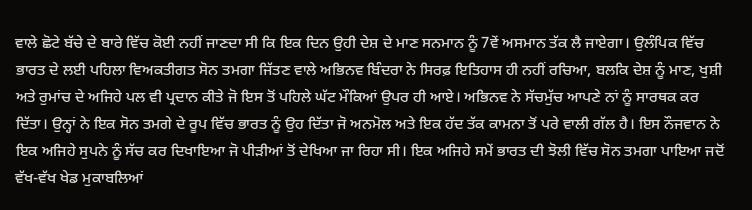ਵਾਲੇ ਛੋਟੇ ਬੱਚੇ ਦੇ ਬਾਰੇ ਵਿੱਚ ਕੋਈ ਨਹੀਂ ਜਾਣਦਾ ਸੀ ਕਿ ਇਕ ਦਿਨ ਉਹੀ ਦੇਸ਼ ਦੇ ਮਾਣ ਸਨਮਾਨ ਨੂੰ 7ਵੇਂ ਅਸਮਾਨ ਤੱਕ ਲੈ ਜਾਏਗਾ। ਉਲੰਪਿਕ ਵਿੱਚ ਭਾਰਤ ਦੇ ਲਈ ਪਹਿਲਾ ਵਿਅਕਤੀਗਤ ਸੋਨ ਤਮਗਾ ਜਿੱਤਣ ਵਾਲੇ ਅਭਿਨਵ ਬਿੰਦਰਾ ਨੇ ਸਿਰਫ਼ ਇਤਿਹਾਸ ਹੀ ਨਹੀਂ ਰਚਿਆ, ਬਲਕਿ ਦੇਸ਼ ਨੂੰ ਮਾਣ, ਖੁਸ਼ੀ ਅਤੇ ਰੁਮਾਂਚ ਦੇ ਅਜਿਹੇ ਪਲ ਵੀ ਪ੍ਰਦਾਨ ਕੀਤੇ ਜੋ ਇਸ ਤੋਂ ਪਹਿਲੇ ਘੱਟ ਮੌਕਿਆਂ ਉਪਰ ਹੀ ਆਏ। ਅਭਿਨਵ ਨੇ ਸੱਚਮੁੱਚ ਆਪਣੇ ਨਾਂ ਨੂੰ ਸਾਰਥਕ ਕਰ ਦਿੱਤਾ। ਉਨ੍ਹਾਂ ਨੇ ਇਕ ਸੋਨ ਤਮਗੇ ਦੇ ਰੂਪ ਵਿੱਚ ਭਾਰਤ ਨੂੰ ਉਹ ਦਿੱਤਾ ਜੋ ਅਨਮੋਲ ਅਤੇ ਇਕ ਹੱਦ ਤੱਕ ਕਾਮਨਾ ਤੋਂ ਪਰੇ ਵਾਲੀ ਗੱਲ ਹੈ। ਇਸ ਨੌਜਵਾਨ ਨੇ ਇਕ ਅਜਿਹੇ ਸੁਪਨੇ ਨੂੰ ਸੱਚ ਕਰ ਦਿਖਾਇਆ ਜੋ ਪੀੜੀਆਂ ਤੋਂ ਦੇਖਿਆ ਜਾ ਰਿਹਾ ਸੀ। ਇਕ ਅਜਿਹੇ ਸਮੇਂ ਭਾਰਤ ਦੀ ਝੋਲੀ ਵਿੱਚ ਸੋਨ ਤਮਗਾ ਪਾਇਆ ਜਦੋਂ ਵੱਖ-ਵੱਖ ਖੇਡ ਮੁਕਾਬਲਿਆਂ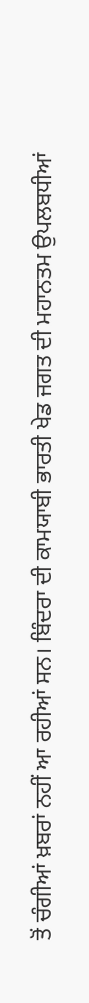ਤੋਂ ਚੰਗੀਆਂ ਖ਼ਬਰਾਂ ਨਹੀਂ ਆ ਰਹੀਆਂ ਸਨ। ਬਿੰਦਰਾ ਦੀ ਕਾਮਯਾਬੀ ਭਾਰਤੀ ਖੇਡ ਜਗਤ ਦੀ ਮਹਾਨਤਮ ਉਪਲਬਧੀਆਂ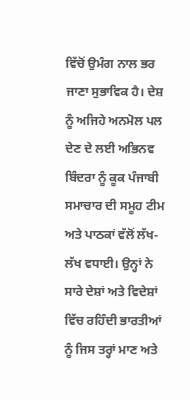ਵਿੱਚੋਂ ਉਮੰਗ ਨਾਲ ਭਰ ਜਾਣਾ ਸੁਭਾਵਿਕ ਹੈ। ਦੇਸ਼ ਨੂੰ ਅਜਿਹੇ ਅਨਮੋਲ ਪਲ ਦੇਣ ਦੇ ਲਈ ਅਭਿਨਵ ਬਿੰਦਰਾ ਨੂੰ ਕੂਕ ਪੰਜਾਬੀ ਸਮਾਚਾਰ ਦੀ ਸਮੂਹ ਟੀਮ ਅਤੇ ਪਾਠਕਾਂ ਵੱਲੋਂ ਲੱਖ-ਲੱਖ ਵਧਾਈ। ਉਨ੍ਹਾਂ ਨੇ ਸਾਰੇ ਦੇਸ਼ਾਂ ਅਤੇ ਵਿਦੇਸ਼ਾਂ ਵਿੱਚ ਰਹਿੰਦੀ ਭਾਰਤੀਆਂ ਨੂੰ ਜਿਸ ਤਰ੍ਹਾਂ ਮਾਣ ਅਤੇ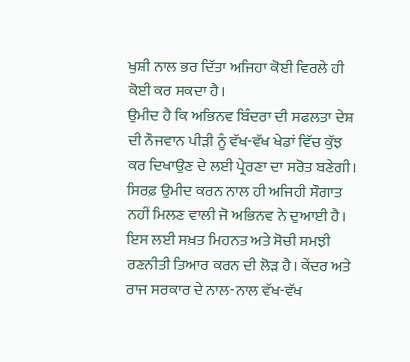ਖੁਸ਼ੀ ਨਾਲ ਭਰ ਦਿੱਤਾ ਅਜਿਹਾ ਕੋਈ ਵਿਰਲੇ ਹੀ ਕੋਈ ਕਰ ਸਕਦਾ ਹੈ।
ਉਮੀਦ ਹੈ ਕਿ ਅਭਿਨਵ ਬਿੰਦਰਾ ਦੀ ਸਫਲਤਾ ਦੇਸ਼ ਦੀ ਨੌਜਵਾਨ ਪੀੜੀ ਨੂੰ ਵੱਖ-ਵੱਖ ਖੇਡਾਂ ਵਿੱਚ ਕੁੱਝ ਕਰ ਦਿਖਾਉਣ ਦੇ ਲਈ ਪ੍ਰੇਰਣਾ ਦਾ ਸਰੋਤ ਬਣੇਗੀ। ਸਿਰਫ਼ ਉਮੀਦ ਕਰਨ ਨਾਲ ਹੀ ਅਜਿਹੀ ਸੌਗਾਤ ਨਹੀਂ ਮਿਲਣ ਵਾਲੀ ਜੋ ਅਭਿਨਵ ਨੇ ਦੁਆਈ ਹੈ। ਇਸ ਲਈ ਸਖ਼ਤ ਮਿਹਨਤ ਅਤੇ ਸੋਚੀ ਸਮਝੀ ਰਣਨੀਤੀ ਤਿਆਰ ਕਰਨ ਦੀ ਲੋੜ ਹੈ। ਕੇਂਦਰ ਅਤੇ ਰਾਜ ਸਰਕਾਰ ਦੇ ਨਾਲ-ਨਾਲ ਵੱਖ-ਵੱਖ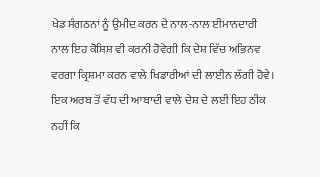ਖੇਡ ਸੰਗਠਨਾਂ ਨੂੰ ਉਮੀਦ ਕਰਨ ਦੇ ਨਾਲ-ਨਾਲ ਈਮਾਨਦਾਰੀ ਨਾਲ ਇਹ ਕੋਸ਼ਿਸ਼ ਵੀ ਕਰਨੀ ਹੋਵੇਗੀ ਕਿ ਦੇਸ਼ ਵਿੱਚ ਅਭਿਨਵ ਵਰਗਾ ਕ੍ਰਿਸ਼ਮਾ ਕਰਨ ਵਾਲੇ ਖਿਡਾਰੀਆਂ ਦੀ ਲਾਈਨ ਲੱਗੀ ਹੋਵੇ। ਇਕ ਅਰਬ ਤੋਂ ਵੱਧ ਦੀ ਆਬਾਦੀ ਵਾਲੇ ਦੇਸ਼ ਦੇ ਲਈ ਇਹ ਠੀਕ ਨਹੀਂ ਕਿ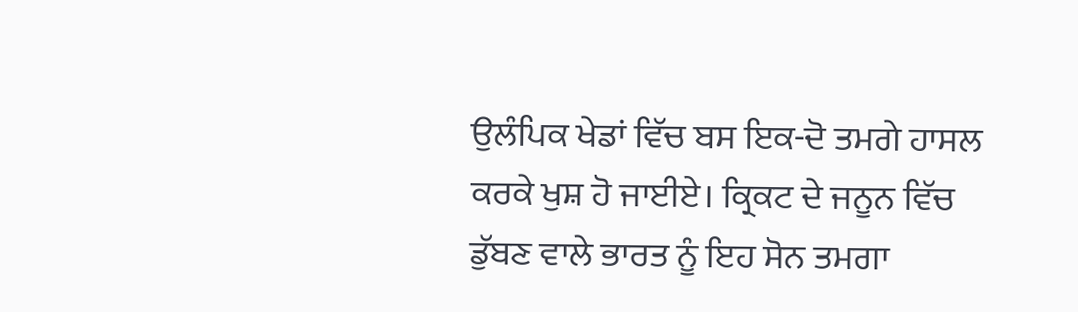ਉਲੰਪਿਕ ਖੇਡਾਂ ਵਿੱਚ ਬਸ ਇਕ-ਦੋ ਤਮਗੇ ਹਾਸਲ ਕਰਕੇ ਖੁਸ਼ ਹੋ ਜਾਈਏ। ਕ੍ਰਿਕਟ ਦੇ ਜਨੂਨ ਵਿੱਚ ਡੁੱਬਣ ਵਾਲੇ ਭਾਰਤ ਨੂੰ ਇਹ ਸੋਨ ਤਮਗਾ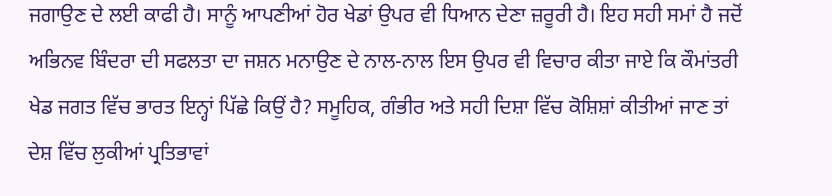ਜਗਾਉਣ ਦੇ ਲਈ ਕਾਫੀ ਹੈ। ਸਾਨੂੰ ਆਪਣੀਆਂ ਹੋਰ ਖੇਡਾਂ ਉਪਰ ਵੀ ਧਿਆਨ ਦੇਣਾ ਜ਼ਰੂਰੀ ਹੈ। ਇਹ ਸਹੀ ਸਮਾਂ ਹੈ ਜਦੋਂ ਅਭਿਨਵ ਬਿੰਦਰਾ ਦੀ ਸਫਲਤਾ ਦਾ ਜਸ਼ਨ ਮਨਾਉਣ ਦੇ ਨਾਲ-ਨਾਲ ਇਸ ਉਪਰ ਵੀ ਵਿਚਾਰ ਕੀਤਾ ਜਾਏ ਕਿ ਕੌਮਾਂਤਰੀ ਖੇਡ ਜਗਤ ਵਿੱਚ ਭਾਰਤ ਇਨ੍ਹਾਂ ਪਿੱਛੇ ਕਿਉਂ ਹੈ? ਸਮੂਹਿਕ, ਗੰਭੀਰ ਅਤੇ ਸਹੀ ਦਿਸ਼ਾ ਵਿੱਚ ਕੋਸ਼ਿਸ਼ਾਂ ਕੀਤੀਆਂ ਜਾਣ ਤਾਂ ਦੇਸ਼ ਵਿੱਚ ਲੁਕੀਆਂ ਪ੍ਰਤਿਭਾਵਾਂ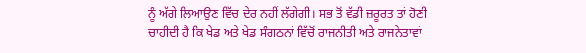ਨੂੰ ਅੱਗੇ ਲਿਆਉਣ ਵਿੱਚ ਦੇਰ ਨਹੀਂ ਲੱਗੇਗੀ। ਸਭ ਤੋਂ ਵੱਡੀ ਜ਼ਰੂਰਤ ਤਾਂ ਹੋਣੀ ਚਾਹੀਦੀ ਹੈ ਕਿ ਖੇਡ ਅਤੇ ਖੇਡ ਸੰਗਠਨਾਂ ਵਿੱਚੋਂ ਰਾਜਨੀਤੀ ਅਤੇ ਰਾਜਨੇਤਾਵਾਂ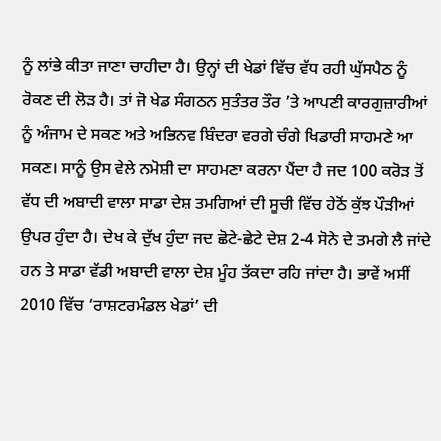ਨੂੰ ਲਾਂਭੇ ਕੀਤਾ ਜਾਣਾ ਚਾਹੀਦਾ ਹੈ। ਉਨ੍ਹਾਂ ਦੀ ਖੇਡਾਂ ਵਿੱਚ ਵੱਧ ਰਹੀ ਘੁੱਸਪੈਠ ਨੂੰ ਰੋਕਣ ਦੀ ਲੋੜ ਹੈ। ਤਾਂ ਜੋ ਖੇਡ ਸੰਗਠਨ ਸੁਤੰਤਰ ਤੌਰ ’ਤੇ ਆਪਣੀ ਕਾਰਗੁਜ਼ਾਰੀਆਂ ਨੂੰ ਅੰਜਾਮ ਦੇ ਸਕਣ ਅਤੇ ਅਭਿਨਵ ਬਿੰਦਰਾ ਵਰਗੇ ਚੰਗੇ ਖਿਡਾਰੀ ਸਾਹਮਣੇ ਆ ਸਕਣ। ਸਾਨੂੰ ਉਸ ਵੇਲੇ ਨਮੋਸ਼ੀ ਦਾ ਸਾਹਮਣਾ ਕਰਨਾ ਪੈਂਦਾ ਹੈ ਜਦ 100 ਕਰੋੜ ਤੋਂ ਵੱਧ ਦੀ ਅਬਾਦੀ ਵਾਲਾ ਸਾਡਾ ਦੇਸ਼ ਤਮਗਿਆਂ ਦੀ ਸੂਚੀ ਵਿੱਚ ਹੇਠੋਂ ਕੁੱਝ ਪੌੜੀਆਂ ਉਪਰ ਹੁੰਦਾ ਹੈ। ਦੇਖ ਕੇ ਦੁੱਖ ਹੁੰਦਾ ਜਦ ਛੋਟੇ-ਛੇਟੇ ਦੇਸ਼ 2-4 ਸੋਨੇ ਦੇ ਤਮਗੇ ਲੈ ਜਾਂਦੇ ਹਨ ਤੇ ਸਾਡਾ ਵੱਡੀ ਅਬਾਦੀ ਵਾਲਾ ਦੇਸ਼ ਮੂੰਹ ਤੱਕਦਾ ਰਹਿ ਜਾਂਦਾ ਹੈ। ਭਾਵੇਂ ਅਸੀਂ 2010 ਵਿੱਚ ‘ਰਾਸ਼ਟਰਮੰਡਲ ਖੇਡਾਂ’ ਦੀ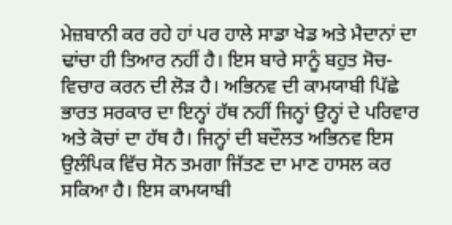ਮੇਜ਼ਬਾਨੀ ਕਰ ਰਹੇ ਹਾਂ ਪਰ ਹਾਲੇ ਸਾਡਾ ਖੇਡ ਅਤੇ ਮੈਦਾਨਾਂ ਦਾ ਢਾਂਚਾ ਹੀ ਤਿਆਰ ਨਹੀਂ ਹੈ। ਇਸ ਬਾਰੇ ਸਾਨੂੰ ਬਹੁਤ ਸੋਚ-ਵਿਚਾਰ ਕਰਨ ਦੀ ਲੋੜ ਹੈ। ਅਭਿਨਵ ਦੀ ਕਾਮਯਾਬੀ ਪਿੱਛੇ ਭਾਰਤ ਸਰਕਾਰ ਦਾ ਇਨ੍ਹਾਂ ਹੱਥ ਨਹੀਂ ਜਿਨ੍ਹਾਂ ਉਨ੍ਹਾਂ ਦੇ ਪਰਿਵਾਰ ਅਤੇ ਕੋਚਾਂ ਦਾ ਹੱਥ ਹੈ। ਜਿਨ੍ਹਾਂ ਦੀ ਬਦੌਲਤ ਅਭਿਨਵ ਇਸ ਉਲੰਪਿਕ ਵਿੱਚ ਸੋਨ ਤਮਗਾ ਜਿੱਤਣ ਦਾ ਮਾਣ ਹਾਸਲ ਕਰ ਸਕਿਆ ਹੈ। ਇਸ ਕਾਮਯਾਬੀ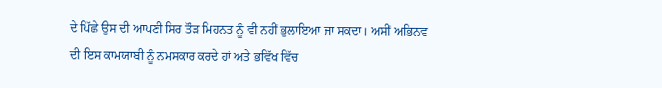ਦੇ ਪਿੱਛੇ ਉਸ ਦੀ ਆਪਣੀ ਸਿਰ ਤੌੜ ਮਿਹਨਤ ਨੂੰ ਵੀ ਨਹੀਂ ਭੁਲਾਇਆ ਜਾ ਸਕਦਾ। ਅਸੀਂ ਅਭਿਨਵ ਦੀ ਇਸ ਕਾਮਯਾਬੀ ਨੂੰ ਨਮਸਕਾਰ ਕਰਦੇ ਹਾਂ ਅਤੇ ਭਵਿੱਖ ਵਿੱਚ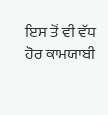ਇਸ ਤੋਂ ਵੀ ਵੱਧ ਹੋਰ ਕਾਮਯਾਬੀ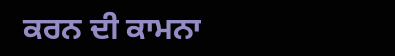ਕਰਨ ਦੀ ਕਾਮਨਾ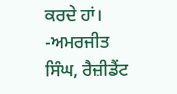ਕਰਦੇ ਹਾਂ।
-ਅਮਰਜੀਤ ਸਿੰਘ, ਰੈਜ਼ੀਡੈਂਟ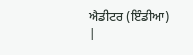ਐਡੀਟਰ (ਇੰਡੀਆ)
|